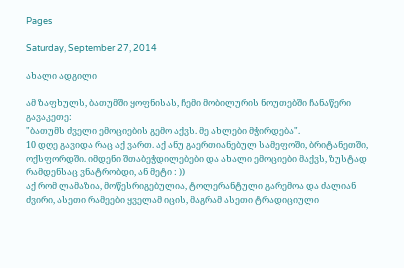Pages

Saturday, September 27, 2014

ახალი ადგილი

ამ ზაფხულს, ბათუმში ყოფნისას, ჩემი მობილურის ნოუთებში ჩანაწერი გავაკეთე:
"ბათუმს ძველი ემოციების გემო აქვს. მე ახლები მჭირდება".
10 დღე გავიდა რაც აქ ვართ. აქ ანუ გაერთიანებულ სამეფოში, ბრიტანეთში, ოქსფორდში. იმდენი შთაბეჭდილებები და ახალი ემოციები მაქვს, ზუსტად რამდენსაც ვნატრობდი, ან მეტი : ))
აქ რომ ლამაზია, მოწესრიგებულია, ტოლერანტული გარემოა და ძალიან ძვირი, ასეთი რამეები ყველამ იცის, მაგრამ ასეთი ტრადიციული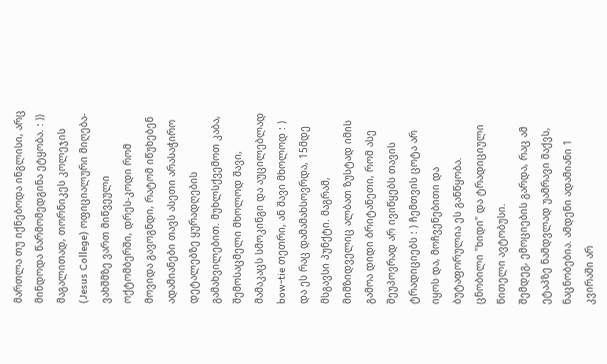მართლა თუ იქნებოდა ინგლისი, არც მინდოდა წარმომედგინა ეტყობა. : ))
მაგალითად, თორნიკეს კოლეჯის (Jesus College) ოფიციალური მიღება-ვახშმზე ვართ მიწვეული ოქტომბერში, დრეს-კოდი რომ მოვიდა გავოგნდი, რატომ იწუხებენ ადამიანები თავს ასეთი არასაჭირო დეტალებზე ყურადღების გამახვილებით. მუხლსქვემოთ კაბა, შემოსაცმელი მხოლოდ შავი, მამაკაცს სმოკინგი და აუცილებლად bow-tie თეთრი, ან შავი მხოლოდ : ) და ეს რაც დამამახსოვრდა, 15მდე მსგავსი პუნქტი. მაგრამ, მიმზიდველიც ალბათ ზუსტად იმის გამოა დიდი ბრიტანეთი, რომ ასე შეუპოვრად არ ივიწყებს თავის ტრადიციებს : ) ჩემთვის ცოტა არ იყოს და, მოჩვენებითი და ბუტაფორულია ეს განწყობა.
ცნობილი "ხიდი" და ტრადიციული წითელი ავტობუსი.
შემდეგ, ემოციების გარდა, რაც ამ ეტაპზე ნამდვლად უამრავი მაქვს, ნაცნობებია. ამდენი ადამიანი 1 კვირაში არ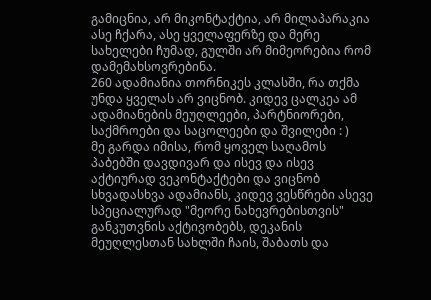გამიცნია, არ მიკონტაქტია, არ მილაპარაკია ასე ჩქარა, ასე ყველაფერზე და მერე სახელები ჩუმად, გულში არ მიმეორებია რომ დამემახსოვრებინა.
260 ადამიანია თორნიკეს კლასში, რა თქმა უნდა ყველას არ ვიცნობ. კიდევ ცალკეა ამ ადამიანების მეუღლეები, პარტნიორები, საქმროები და საცოლეები და შვილები : )
მე გარდა იმისა, რომ ყოველ საღამოს პაბებში დავდივარ და ისევ და ისევ აქტიურად ვეკონტაქტები და ვიცნობ სხვადასხვა ადამიანს, კიდევ ვესწრები ასევე სპეციალურად "მეორე ნახევრებისთვის" განკუთვნის აქტივობებს, დეკანის მეუღლესთან სახლში ჩაის, შაბათს და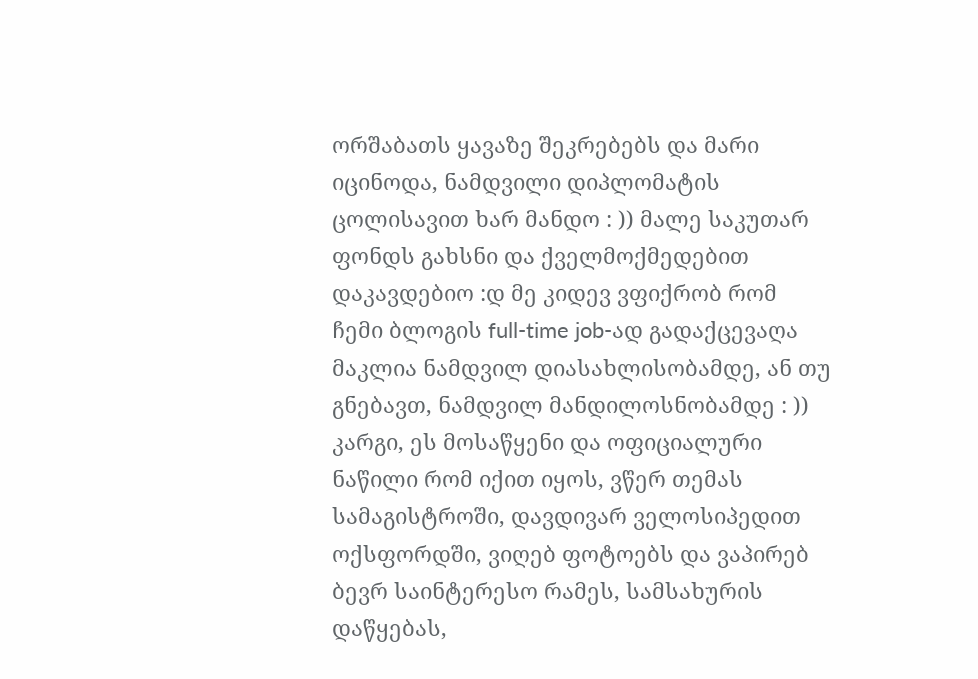ორშაბათს ყავაზე შეკრებებს და მარი იცინოდა, ნამდვილი დიპლომატის ცოლისავით ხარ მანდო : )) მალე საკუთარ ფონდს გახსნი და ქველმოქმედებით დაკავდებიო :დ მე კიდევ ვფიქრობ რომ ჩემი ბლოგის full-time job-ად გადაქცევაღა მაკლია ნამდვილ დიასახლისობამდე, ან თუ გნებავთ, ნამდვილ მანდილოსნობამდე : ))
კარგი, ეს მოსაწყენი და ოფიციალური ნაწილი რომ იქით იყოს, ვწერ თემას სამაგისტროში, დავდივარ ველოსიპედით ოქსფორდში, ვიღებ ფოტოებს და ვაპირებ ბევრ საინტერესო რამეს, სამსახურის დაწყებას,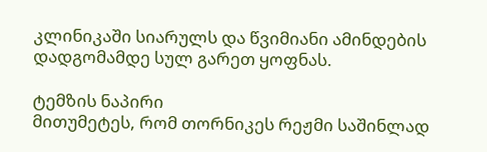კლინიკაში სიარულს და წვიმიანი ამინდების დადგომამდე სულ გარეთ ყოფნას.

ტემზის ნაპირი
მითუმეტეს, რომ თორნიკეს რეჟმი საშინლად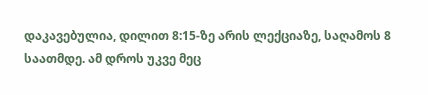დაკავებულია, დილით 8:15-ზე არის ლექციაზე, საღამოს 8 საათმდე. ამ დროს უკვე მეც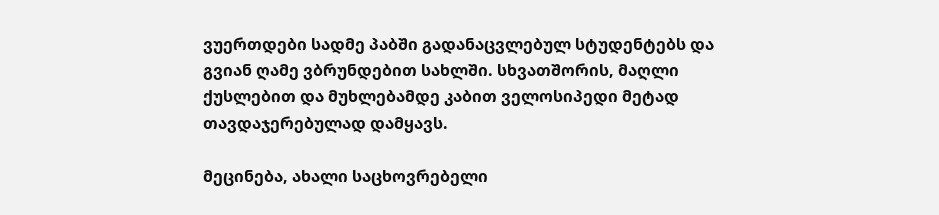ვუერთდები სადმე პაბში გადანაცვლებულ სტუდენტებს და გვიან ღამე ვბრუნდებით სახლში. სხვათშორის, მაღლი ქუსლებით და მუხლებამდე კაბით ველოსიპედი მეტად თავდაჯერებულად დამყავს.

მეცინება, ახალი საცხოვრებელი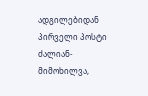ადგილებიდან პირველი პოსტი ძალიან-მიმოხილვა,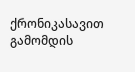ქრონიკასავით გამომდის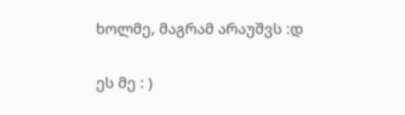ხოლმე, მაგრამ არაუშვს :დ


ეს მე : )